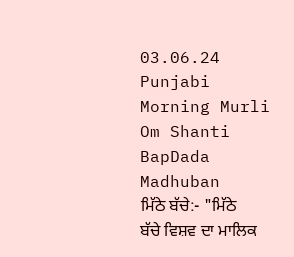03.06.24 Punjabi Morning Murli Om Shanti BapDada Madhuban
ਮਿੱਠੇ ਬੱਚੇ:- "ਮਿੱਠੇ
ਬੱਚੇ ਵਿਸ਼ਵ ਦਾ ਮਾਲਿਕ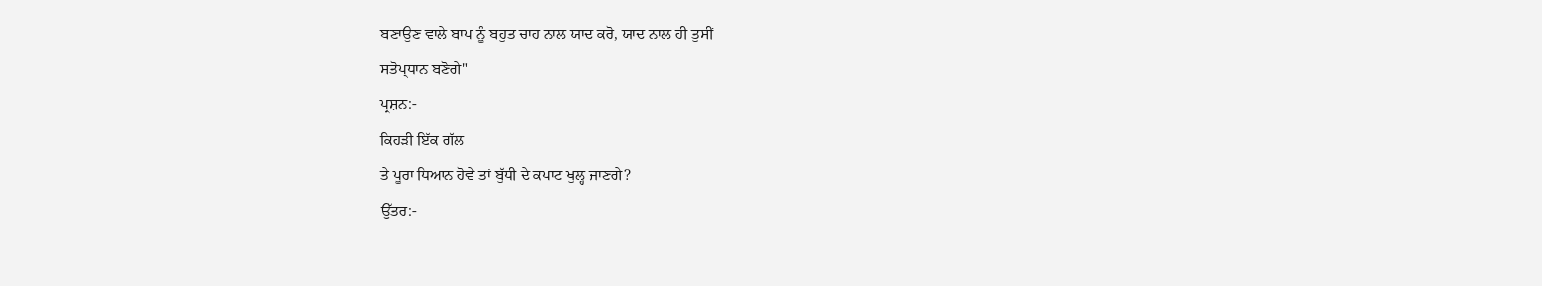ਬਣਾਉਣ ਵਾਲੇ ਬਾਪ ਨੂੰ ਬਹੁਤ ਚਾਹ ਨਾਲ ਯਾਦ ਕਰੋ, ਯਾਦ ਨਾਲ ਹੀ ਤੁਸੀਂ
ਸਤੋਪ੍ਧਾਨ ਬਣੋਗੇ"
ਪ੍ਰਸ਼ਨ:-
ਕਿਹੜੀ ਇੱਕ ਗੱਲ
ਤੇ ਪੂਰਾ ਧਿਆਨ ਹੋਵੇ ਤਾਂ ਬੁੱਧੀ ਦੇ ਕਪਾਟ ਖੁਲ੍ਹ ਜਾਣਗੇ?
ਉੱਤਰ:-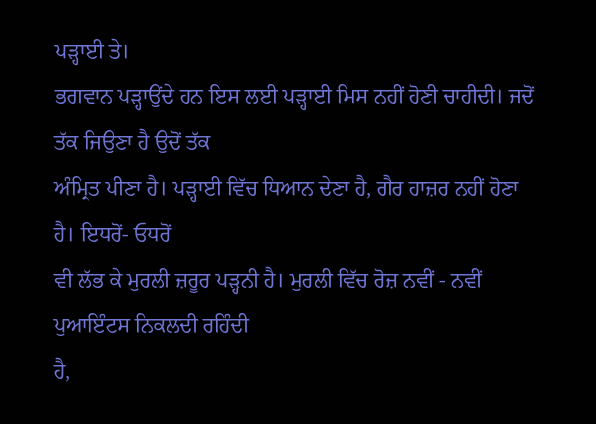ਪੜ੍ਹਾਈ ਤੇ।
ਭਗਵਾਨ ਪੜ੍ਹਾਉਂਦੇ ਹਨ ਇਸ ਲਈ ਪੜ੍ਹਾਈ ਮਿਸ ਨਹੀਂ ਹੋਣੀ ਚਾਹੀਦੀ। ਜਦੋਂ ਤੱਕ ਜਿਉਣਾ ਹੈ ਉਦੋਂ ਤੱਕ
ਅੰਮ੍ਰਿਤ ਪੀਣਾ ਹੈ। ਪੜ੍ਹਾਈ ਵਿੱਚ ਧਿਆਨ ਦੇਣਾ ਹੈ, ਗੈਰ ਹਾਜ਼ਰ ਨਹੀਂ ਹੋਣਾ ਹੈ। ਇਧਰੋਂ- ਓਧਰੋਂ
ਵੀ ਲੱਭ ਕੇ ਮੁਰਲੀ ਜ਼ਰੂਰ ਪੜ੍ਹਨੀ ਹੈ। ਮੁਰਲੀ ਵਿੱਚ ਰੋਜ਼ ਨਵੀਂ - ਨਵੀਂ ਪੁਆਇੰਟਸ ਨਿਕਲਦੀ ਰਹਿੰਦੀ
ਹੈ,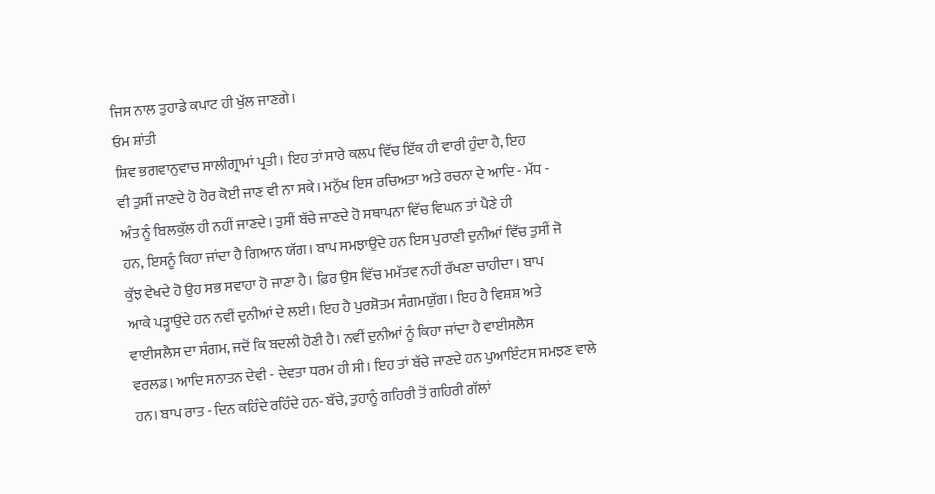ਜਿਸ ਨਾਲ ਤੁਹਾਡੇ ਕਪਾਟ ਹੀ ਖੁੱਲ ਜਾਣਗੇ।
ਓਮ ਸ਼ਾਂਤੀ
ਸ਼ਿਵ ਭਗਵਾਨੁਵਾਚ ਸਾਲੀਗ੍ਰਾਮਾਂ ਪ੍ਰਤੀ। ਇਹ ਤਾਂ ਸਾਰੇ ਕਲਪ ਵਿੱਚ ਇੱਕ ਹੀ ਵਾਰੀ ਹੁੰਦਾ ਹੈ, ਇਹ
ਵੀ ਤੁਸੀਂ ਜਾਣਦੇ ਹੋ ਹੋਰ ਕੋਈ ਜਾਣ ਵੀ ਨਾ ਸਕੇ। ਮਨੁੱਖ ਇਸ ਰਚਿਅਤਾ ਅਤੇ ਰਚਨਾ ਦੇ ਆਦਿ - ਮੱਧ -
ਅੰਤ ਨੂੰ ਬਿਲਕੁੱਲ ਹੀ ਨਹੀਂ ਜਾਣਦੇ। ਤੁਸੀਂ ਬੱਚੇ ਜਾਣਦੇ ਹੋ ਸਥਾਪਨਾ ਵਿੱਚ ਵਿਘਨ ਤਾਂ ਪੈਣੇ ਹੀ
ਹਨ, ਇਸਨੂੰ ਕਿਹਾ ਜਾਂਦਾ ਹੈ ਗਿਆਨ ਯੱਗ। ਬਾਪ ਸਮਝਾਉਂਦੇ ਹਨ ਇਸ ਪੁਰਾਣੀ ਦੁਨੀਆਂ ਵਿੱਚ ਤੁਸੀਂ ਜੋ
ਕੁੱਝ ਵੇਖਦੇ ਹੋ ਉਹ ਸਭ ਸਵਾਹਾ ਹੋ ਜਾਣਾ ਹੈ। ਫ਼ਿਰ ਉਸ ਵਿੱਚ ਮਮੱਤਵ ਨਹੀਂ ਰੱਖਣਾ ਚਾਹੀਦਾ। ਬਾਪ
ਆਕੇ ਪੜ੍ਹਾਉਂਦੇ ਹਨ ਨਵੀਂ ਦੁਨੀਆਂ ਦੇ ਲਈ। ਇਹ ਹੈ ਪੁਰਸ਼ੋਤਮ ਸੰਗਮਯੁੱਗ। ਇਹ ਹੈ ਵਿਸ਼ਸ਼ ਅਤੇ
ਵਾਈਸਲੈਸ ਦਾ ਸੰਗਮ, ਜਦੋਂ ਕਿ ਬਦਲੀ ਹੋਣੀ ਹੈ। ਨਵੀਂ ਦੁਨੀਆਂ ਨੂੰ ਕਿਹਾ ਜਾਂਦਾ ਹੈ ਵਾਈਸਲੈਸ
ਵਰਲਡ। ਆਦਿ ਸਨਾਤਨ ਦੇਵੀ - ਦੇਵਤਾ ਧਰਮ ਹੀ ਸੀ। ਇਹ ਤਾਂ ਬੱਚੇ ਜਾਣਦੇ ਹਨ ਪੁਆਇੰਟਸ ਸਮਝਣ ਵਾਲੇ
ਹਨ। ਬਾਪ ਰਾਤ - ਦਿਨ ਕਹਿੰਦੇ ਰਹਿੰਦੇ ਹਨ- ਬੱਚੇ, ਤੁਹਾਨੂੰ ਗਹਿਰੀ ਤੋਂ ਗਹਿਰੀ ਗੱਲਾਂ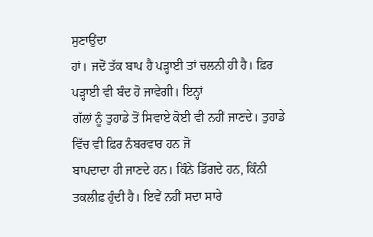ਸੁਣਾਉਂਦਾ
ਹਾਂ। ਜਦੋਂ ਤੱਕ ਬਾਪ ਹੈ ਪੜ੍ਹਾਈ ਤਾਂ ਚਲਨੀ ਹੀ ਹੈ। ਫ਼ਿਰ ਪੜ੍ਹਾਈ ਵੀ ਬੰਦ ਹੋ ਜਾਵੇਗੀ। ਇਨ੍ਹਾਂ
ਗੱਲਾਂ ਨੂੰ ਤੁਹਾਡੇ ਤੋਂ ਸਿਵਾਏ ਕੋਈ ਵੀ ਨਹੀਂ ਜਾਣਦੇ। ਤੁਹਾਡੇ ਵਿੱਚ ਵੀ ਫ਼ਿਰ ਨੰਬਰਵਾਰ ਹਨ ਜੋ
ਬਾਪਦਾਦਾ ਹੀ ਜਾਣਦੇ ਹਨ। ਕਿੰਨੇ ਡਿੱਗਦੇ ਹਨ, ਕਿੰਨੀ ਤਕਲੀਫ਼ ਹੁੰਦੀ ਹੈ। ਇਵੇਂ ਨਹੀਂ ਸਦਾ ਸਾਰੇ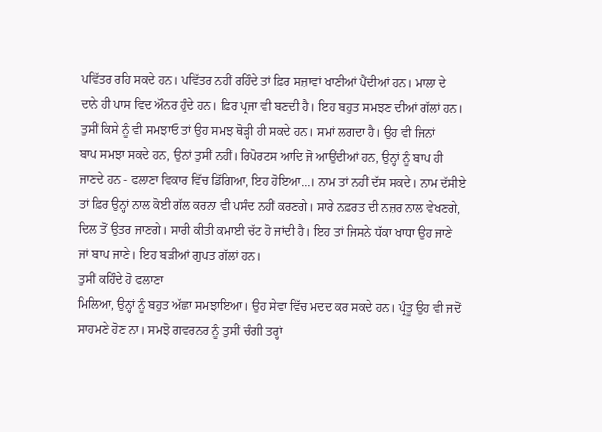ਪਵਿੱਤਰ ਰਹਿ ਸਕਦੇ ਹਨ। ਪਵਿੱਤਰ ਨਹੀਂ ਰਹਿੰਦੇ ਤਾਂ ਫ਼ਿਰ ਸਜ਼ਾਵਾਂ ਖਾਣੀਆਂ ਪੈਂਦੀਆਂ ਹਨ। ਮਾਲਾ ਦੇ
ਦਾਨੇ ਹੀ ਪਾਸ ਵਿਦ ਔਨਰ ਹੁੰਦੇ ਹਨ। ਫ਼ਿਰ ਪ੍ਰਜਾ ਵੀ ਬਣਦੀ ਹੈ। ਇਹ ਬਹੁਤ ਸਮਝਣ ਦੀਆਂ ਗੱਲਾਂ ਹਨ।
ਤੁਸੀਂ ਕਿਸੇ ਨੂੰ ਵੀ ਸਮਝਾਓ ਤਾਂ ਉਹ ਸਮਝ ਥੋੜ੍ਹੀ ਹੀ ਸਕਦੇ ਹਨ। ਸਮਾਂ ਲਗਦਾ ਹੈ। ਉਹ ਵੀ ਜਿਨਾਂ
ਬਾਪ ਸਮਝਾ ਸਕਦੇ ਹਨ, ਉਨਾਂ ਤੁਸੀਂ ਨਹੀਂ। ਰਿਪੋਰਟਸ ਆਦਿ ਜੋ ਆਉਂਦੀਆਂ ਹਨ, ਉਨ੍ਹਾਂ ਨੂੰ ਬਾਪ ਹੀ
ਜਾਣਦੇ ਹਨ - ਫਲਾਣਾ ਵਿਕਾਰ ਵਿੱਚ ਡਿੱਗਿਆ, ਇਹ ਹੋਇਆ...। ਨਾਮ ਤਾਂ ਨਹੀਂ ਦੱਸ ਸਕਦੇ। ਨਾਮ ਦੱਸੀਏ
ਤਾਂ ਫ਼ਿਰ ਉਨ੍ਹਾਂ ਨਾਲ ਕੋਈ ਗੱਲ ਕਰਨਾ ਵੀ ਪਸੰਦ ਨਹੀਂ ਕਰਣਗੇ। ਸਾਰੇ ਨਫ਼ਰਤ ਦੀ ਨਜ਼ਰ ਨਾਲ ਵੇਖਣਗੇ,
ਦਿਲ ਤੋਂ ਉਤਰ ਜਾਣਗੇ। ਸਾਰੀ ਕੀਤੀ ਕਮਾਈ ਚੱਟ ਹੋ ਜਾਂਦੀ ਹੈ। ਇਹ ਤਾਂ ਜਿਸਨੇ ਧੱਕਾ ਖਾਧਾ ਉਹ ਜਾਣੇ
ਜਾਂ ਬਾਪ ਜਾਣੇ। ਇਹ ਬੜੀਆਂ ਗੁਪਤ ਗੱਲਾਂ ਹਨ।
ਤੁਸੀਂ ਕਹਿੰਦੇ ਹੋ ਫਲਾਣਾ
ਮਿਲਿਆ, ਉਨ੍ਹਾਂ ਨੂੰ ਬਹੁਤ ਅੱਛਾ ਸਮਝਾਇਆ। ਉਹ ਸੇਵਾ ਵਿੱਚ ਮਦਦ ਕਰ ਸਕਦੇ ਹਨ। ਪ੍ਰੰਤੂ ਉਹ ਵੀ ਜਦੋਂ
ਸਾਹਮਣੇ ਹੋਣ ਨਾ। ਸਮਝੋ ਗਵਰਨਰ ਨੂੰ ਤੁਸੀਂ ਚੰਗੀ ਤਰ੍ਹਾਂ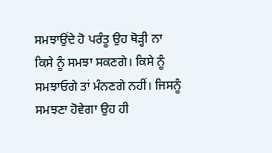ਸਮਝਾਉਂਦੇ ਹੋ ਪਰੰਤੂ ਉਹ ਥੋੜ੍ਹੀ ਨਾ
ਕਿਸੇ ਨੂੰ ਸਮਝਾ ਸਕਣਗੇ। ਕਿਸੇ ਨੂੰ ਸਮਝਾਓਗੇ ਤਾਂ ਮੰਨਣਗੇ ਨਹੀਂ। ਜਿਸਨੂੰ ਸਮਝਣਾ ਹੋਵੇਗਾ ਉਹ ਹੀ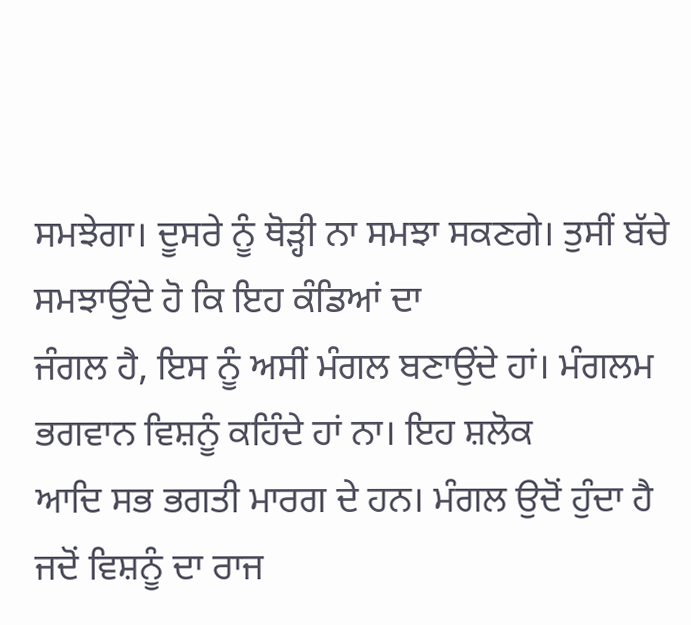ਸਮਝੇਗਾ। ਦੂਸਰੇ ਨੂੰ ਥੋੜ੍ਹੀ ਨਾ ਸਮਝਾ ਸਕਣਗੇ। ਤੁਸੀਂ ਬੱਚੇ ਸਮਝਾਉਂਦੇ ਹੋ ਕਿ ਇਹ ਕੰਡਿਆਂ ਦਾ
ਜੰਗਲ ਹੈ, ਇਸ ਨੂੰ ਅਸੀਂ ਮੰਗਲ ਬਣਾਉਂਦੇ ਹਾਂ। ਮੰਗਲਮ ਭਗਵਾਨ ਵਿਸ਼ਨੂੰ ਕਹਿੰਦੇ ਹਾਂ ਨਾ। ਇਹ ਸ਼ਲੋਕ
ਆਦਿ ਸਭ ਭਗਤੀ ਮਾਰਗ ਦੇ ਹਨ। ਮੰਗਲ ਉਦੋਂ ਹੁੰਦਾ ਹੈ ਜਦੋਂ ਵਿਸ਼ਨੂੰ ਦਾ ਰਾਜ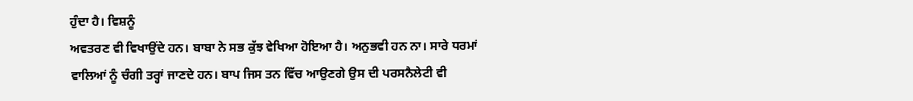ਹੁੰਦਾ ਹੈ। ਵਿਸ਼ਨੂੰ
ਅਵਤਰਣ ਵੀ ਵਿਖਾਉਂਦੇ ਹਨ। ਬਾਬਾ ਨੇ ਸਭ ਕੁੱਝ ਵੇਖਿਆ ਹੋਇਆ ਹੈ। ਅਨੁਭਵੀ ਹਨ ਨਾ। ਸਾਰੇ ਧਰਮਾਂ
ਵਾਲਿਆਂ ਨੂੰ ਚੰਗੀ ਤਰ੍ਹਾਂ ਜਾਣਦੇ ਹਨ। ਬਾਪ ਜਿਸ ਤਨ ਵਿੱਚ ਆਉਣਗੇ ਉਸ ਦੀ ਪਰਸਨੈਲੇਟੀ ਵੀ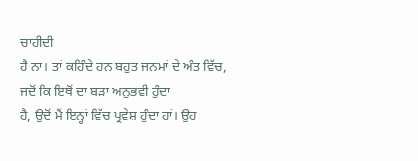ਚਾਹੀਦੀ
ਹੈ ਨਾ। ਤਾਂ ਕਹਿੰਦੇ ਹਨ ਬਹੁਤ ਜਨਮਾਂ ਦੇ ਅੰਤ ਵਿੱਚ, ਜਦੋਂ ਕਿ ਇਥੋਂ ਦਾ ਬੜਾ ਅਨੁਭਵੀ ਹੁੰਦਾ
ਹੈ, ਉਦੋਂ ਮੈਂ ਇਨ੍ਹਾਂ ਵਿੱਚ ਪ੍ਰਵੇਸ਼ ਹੁੰਦਾ ਹਾਂ। ਉਹ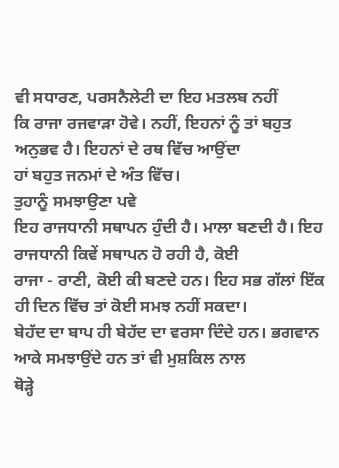ਵੀ ਸਧਾਰਣ, ਪਰਸਨੈਲੇਟੀ ਦਾ ਇਹ ਮਤਲਬ ਨਹੀਂ
ਕਿ ਰਾਜਾ ਰਜਵਾੜਾ ਹੋਵੇ। ਨਹੀਂ, ਇਹਨਾਂ ਨੂੰ ਤਾਂ ਬਹੁਤ ਅਨੁਭਵ ਹੈ। ਇਹਨਾਂ ਦੇ ਰਥ ਵਿੱਚ ਆਉਂਦਾ
ਹਾਂ ਬਹੁਤ ਜਨਮਾਂ ਦੇ ਅੰਤ ਵਿੱਚ।
ਤੁਹਾਨੂੰ ਸਮਝਾਉਣਾ ਪਵੇ
ਇਹ ਰਾਜਧਾਨੀ ਸਥਾਪਨ ਹੁੰਦੀ ਹੈ। ਮਾਲਾ ਬਣਦੀ ਹੈ। ਇਹ ਰਾਜਧਾਨੀ ਕਿਵੇਂ ਸਥਾਪਨ ਹੋ ਰਹੀ ਹੈ, ਕੋਈ
ਰਾਜਾ - ਰਾਣੀ, ਕੋਈ ਕੀ ਬਣਦੇ ਹਨ। ਇਹ ਸਭ ਗੱਲਾਂ ਇੱਕ ਹੀ ਦਿਨ ਵਿੱਚ ਤਾਂ ਕੋਈ ਸਮਝ ਨਹੀਂ ਸਕਦਾ।
ਬੇਹੱਦ ਦਾ ਬਾਪ ਹੀ ਬੇਹੱਦ ਦਾ ਵਰਸਾ ਦਿੰਦੇ ਹਨ। ਭਗਵਾਨ ਆਕੇ ਸਮਝਾਉਂਦੇ ਹਨ ਤਾਂ ਵੀ ਮੁਸ਼ਕਿਲ ਨਾਲ
ਥੋੜ੍ਹੇ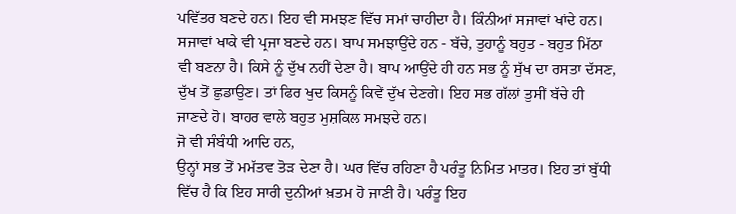ਪਵਿੱਤਰ ਬਣਦੇ ਹਨ। ਇਹ ਵੀ ਸਮਝਣ ਵਿੱਚ ਸਮਾਂ ਚਾਹੀਦਾ ਹੈ। ਕਿੰਨੀਆਂ ਸਜਾਵਾਂ ਖਾਂਦੇ ਹਨ।
ਸਜਾਵਾਂ ਖਾਕੇ ਵੀ ਪ੍ਰਜਾ ਬਣਦੇ ਹਨ। ਬਾਪ ਸਮਝਾਉਂਦੇ ਹਨ - ਬੱਚੇ, ਤੁਹਾਨੂੰ ਬਹੁਤ - ਬਹੁਤ ਮਿੱਠਾ
ਵੀ ਬਣਨਾ ਹੈ। ਕਿਸੇ ਨੂੰ ਦੁੱਖ ਨਹੀਂ ਦੇਣਾ ਹੈ। ਬਾਪ ਆਉਂਦੇ ਹੀ ਹਨ ਸਭ ਨੂੰ ਸੁੱਖ ਦਾ ਰਸਤਾ ਦੱਸਣ,
ਦੁੱਖ ਤੋਂ ਛੁਡਾਉਣ। ਤਾਂ ਫਿਰ ਖੁਦ ਕਿਸਨੂੰ ਕਿਵੇਂ ਦੁੱਖ ਦੇਣਗੇ। ਇਹ ਸਭ ਗੱਲਾਂ ਤੁਸੀਂ ਬੱਚੇ ਹੀ
ਜਾਣਦੇ ਹੋ। ਬਾਹਰ ਵਾਲੇ ਬਹੁਤ ਮੁਸ਼ਕਿਲ ਸਮਝਦੇ ਹਨ।
ਜੋ ਵੀ ਸੰਬੰਧੀ ਆਦਿ ਹਨ,
ਉਨ੍ਹਾਂ ਸਭ ਤੋਂ ਮਮੱਤਵ ਤੋੜ ਦੇਣਾ ਹੈ। ਘਰ ਵਿੱਚ ਰਹਿਣਾ ਹੈ ਪਰੰਤੂ ਨਿਮਿਤ ਮਾਤਰ। ਇਹ ਤਾਂ ਬੁੱਧੀ
ਵਿੱਚ ਹੈ ਕਿ ਇਹ ਸਾਰੀ ਦੁਨੀਆਂ ਖ਼ਤਮ ਹੋ ਜਾਣੀ ਹੈ। ਪਰੰਤੂ ਇਹ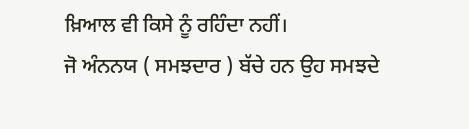ਖ਼ਿਆਲ ਵੀ ਕਿਸੇ ਨੂੰ ਰਹਿੰਦਾ ਨਹੀਂ।
ਜੋ ਅੰਨਨਯ ( ਸਮਝਦਾਰ ) ਬੱਚੇ ਹਨ ਉਹ ਸਮਝਦੇ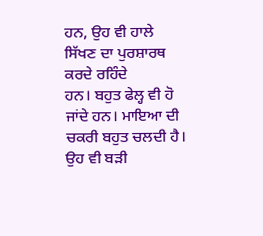ਹਨ, ਉਹ ਵੀ ਹਾਲੇ ਸਿੱਖਣ ਦਾ ਪੁਰਸ਼ਾਰਥ ਕਰਦੇ ਰਹਿੰਦੇ
ਹਨ। ਬਹੁਤ ਫੇਲ੍ਹ ਵੀ ਹੋ ਜਾਂਦੇ ਹਨ। ਮਾਇਆ ਦੀ ਚਕਰੀ ਬਹੁਤ ਚਲਦੀ ਹੈ। ਉਹ ਵੀ ਬੜੀ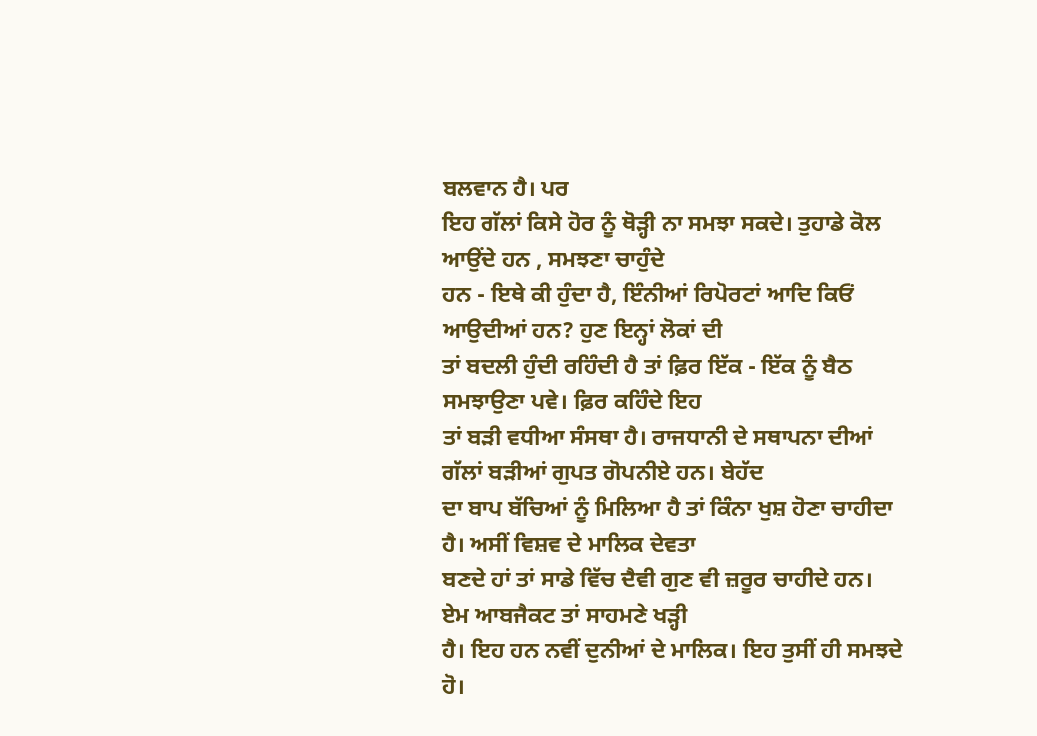ਬਲਵਾਨ ਹੈ। ਪਰ
ਇਹ ਗੱਲਾਂ ਕਿਸੇ ਹੋਰ ਨੂੰ ਥੋੜ੍ਹੀ ਨਾ ਸਮਝਾ ਸਕਦੇ। ਤੁਹਾਡੇ ਕੋਲ ਆਉਂਦੇ ਹਨ , ਸਮਝਣਾ ਚਾਹੁੰਦੇ
ਹਨ - ਇਥੇ ਕੀ ਹੁੰਦਾ ਹੈ, ਇੰਨੀਆਂ ਰਿਪੋਰਟਾਂ ਆਦਿ ਕਿਓਂ ਆਉਦੀਆਂ ਹਨ? ਹੁਣ ਇਨ੍ਹਾਂ ਲੋਕਾਂ ਦੀ
ਤਾਂ ਬਦਲੀ ਹੁੰਦੀ ਰਹਿੰਦੀ ਹੈ ਤਾਂ ਫ਼ਿਰ ਇੱਕ - ਇੱਕ ਨੂੰ ਬੈਠ ਸਮਝਾਉਣਾ ਪਵੇ। ਫ਼ਿਰ ਕਹਿੰਦੇ ਇਹ
ਤਾਂ ਬੜੀ ਵਧੀਆ ਸੰਸਥਾ ਹੈ। ਰਾਜਧਾਨੀ ਦੇ ਸਥਾਪਨਾ ਦੀਆਂ ਗੱਲਾਂ ਬੜੀਆਂ ਗੁਪਤ ਗੋਪਨੀਏ ਹਨ। ਬੇਹੱਦ
ਦਾ ਬਾਪ ਬੱਚਿਆਂ ਨੂੰ ਮਿਲਿਆ ਹੈ ਤਾਂ ਕਿੰਨਾ ਖੁਸ਼ ਹੋਣਾ ਚਾਹੀਦਾ ਹੈ। ਅਸੀਂ ਵਿਸ਼ਵ ਦੇ ਮਾਲਿਕ ਦੇਵਤਾ
ਬਣਦੇ ਹਾਂ ਤਾਂ ਸਾਡੇ ਵਿੱਚ ਦੈਵੀ ਗੁਣ ਵੀ ਜ਼ਰੂਰ ਚਾਹੀਦੇ ਹਨ। ਏਮ ਆਬਜੈਕਟ ਤਾਂ ਸਾਹਮਣੇ ਖੜ੍ਹੀ
ਹੈ। ਇਹ ਹਨ ਨਵੀਂ ਦੁਨੀਆਂ ਦੇ ਮਾਲਿਕ। ਇਹ ਤੁਸੀਂ ਹੀ ਸਮਝਦੇ ਹੋ।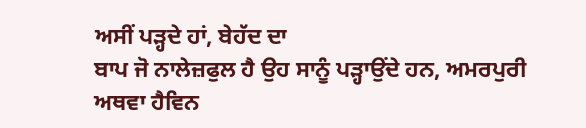ਅਸੀਂ ਪੜ੍ਹਦੇ ਹਾਂ, ਬੇਹੱਦ ਦਾ
ਬਾਪ ਜੋ ਨਾਲੇਜ਼ਫੁਲ ਹੈ ਉਹ ਸਾਨੂੰ ਪੜ੍ਹਾਉਂਦੇ ਹਨ, ਅਮਰਪੁਰੀ ਅਥਵਾ ਹੈਵਿਨ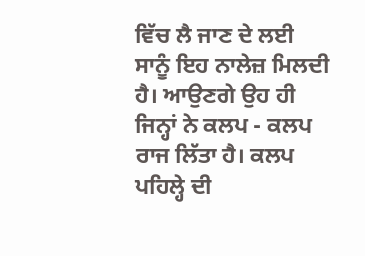ਵਿੱਚ ਲੈ ਜਾਣ ਦੇ ਲਈ
ਸਾਨੂੰ ਇਹ ਨਾਲੇਜ਼ ਮਿਲਦੀ ਹੈ। ਆਉਣਗੇ ਉਹ ਹੀ ਜਿਨ੍ਹਾਂ ਨੇ ਕਲਪ - ਕਲਪ ਰਾਜ ਲਿੱਤਾ ਹੈ। ਕਲਪ
ਪਹਿਲ੍ਹੇ ਦੀ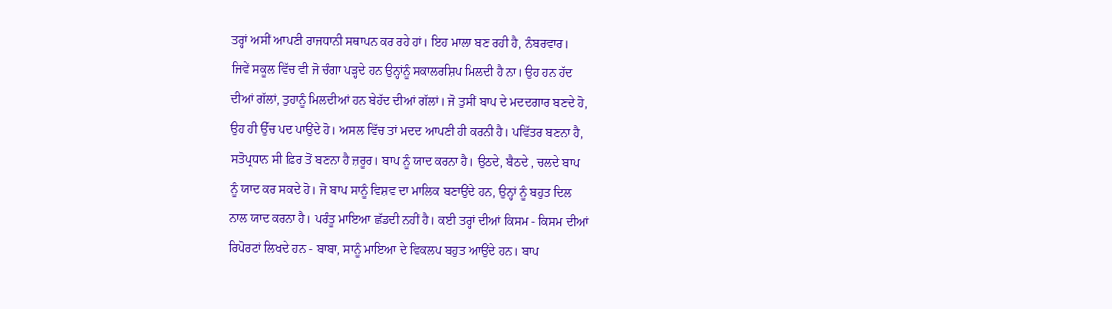ਤਰ੍ਹਾਂ ਅਸੀਂ ਆਪਣੀ ਰਾਜਧਾਨੀ ਸਥਾਪਨ ਕਰ ਰਹੇ ਹਾਂ। ਇਹ ਮਾਲਾ ਬਣ ਰਹੀ ਹੈ, ਨੰਬਰਵਾਰ।
ਜਿਵੇਂ ਸਕੂਲ ਵਿੱਚ ਵੀ ਜੋ ਚੰਗਾ ਪੜ੍ਹਦੇ ਹਨ ਉਨ੍ਹਾਂਨੂੰ ਸਕਾਲਰਸ਼ਿਪ ਮਿਲਦੀ ਹੈ ਨਾ। ਉਹ ਹਨ ਹੱਦ
ਦੀਆਂ ਗੱਲਾਂ, ਤੁਹਾਨੂੰ ਮਿਲਦੀਆਂ ਹਨ ਬੇਹੱਦ ਦੀਆਂ ਗੱਲਾਂ। ਜੋ ਤੁਸੀਂ ਬਾਪ ਦੇ ਮਦਦਗਾਰ ਬਣਦੇ ਹੋ,
ਉਹ ਹੀ ਉੱਚ ਪਦ ਪਾਉਂਦੇ ਹੋ। ਅਸਲ ਵਿੱਚ ਤਾਂ ਮਦਦ ਆਪਣੀ ਹੀ ਕਰਨੀ ਹੈ। ਪਵਿੱਤਰ ਬਣਨਾ ਹੈ,
ਸਤੋਪ੍ਰਧਾਨ ਸੀ ਫ਼ਿਰ ਤੋਂ ਬਣਨਾ ਹੈ ਜ਼ਰੂਰ। ਬਾਪ ਨੂੰ ਯਾਦ ਕਰਨਾ ਹੈ। ਉਠਦੇ, ਬੈਠਦੇ , ਚਲਦੇ ਬਾਪ
ਨੂੰ ਯਾਦ ਕਰ ਸਕਦੇ ਹੋ। ਜੋ ਬਾਪ ਸਾਨੂੰ ਵਿਸ਼ਵ ਦਾ ਮਾਲਿਕ ਬਣਾਉਂਦੇ ਹਨ, ਉਨ੍ਹਾਂ ਨੂੰ ਬਹੁਤ ਦਿਲ
ਨਾਲ ਯਾਦ ਕਰਨਾ ਹੈ। ਪਰੰਤੂ ਮਾਇਆ ਛੱਡਦੀ ਨਹੀਂ ਹੈ। ਕਈ ਤਰ੍ਹਾਂ ਦੀਆਂ ਕਿਸਮ - ਕਿਸਮ ਦੀਆਂ
ਰਿਪੋਰਟਾਂ ਲਿਖਦੇ ਹਨ - ਬਾਬਾ, ਸਾਨੂੰ ਮਾਇਆ ਦੇ ਵਿਕਲਪ ਬਹੁਤ ਆਉਂਦੇ ਹਨ। ਬਾਪ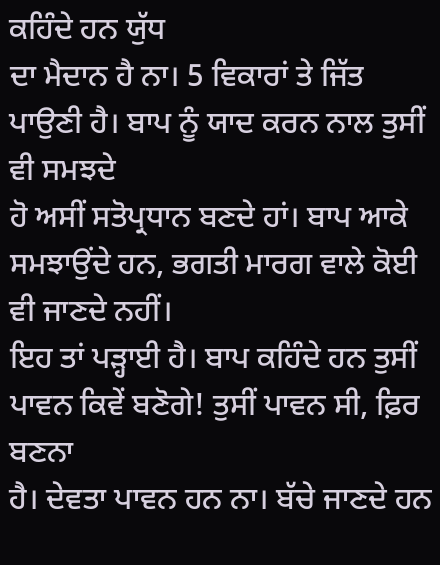ਕਹਿੰਦੇ ਹਨ ਯੁੱਧ
ਦਾ ਮੈਦਾਨ ਹੈ ਨਾ। 5 ਵਿਕਾਰਾਂ ਤੇ ਜਿੱਤ ਪਾਉਣੀ ਹੈ। ਬਾਪ ਨੂੰ ਯਾਦ ਕਰਨ ਨਾਲ ਤੁਸੀਂ ਵੀ ਸਮਝਦੇ
ਹੋ ਅਸੀਂ ਸਤੋਪ੍ਰਧਾਨ ਬਣਦੇ ਹਾਂ। ਬਾਪ ਆਕੇ ਸਮਝਾਉਂਦੇ ਹਨ, ਭਗਤੀ ਮਾਰਗ ਵਾਲੇ ਕੋਈ ਵੀ ਜਾਣਦੇ ਨਹੀਂ।
ਇਹ ਤਾਂ ਪੜ੍ਹਾਈ ਹੈ। ਬਾਪ ਕਹਿੰਦੇ ਹਨ ਤੁਸੀਂ ਪਾਵਨ ਕਿਵੇਂ ਬਣੋਗੇ! ਤੁਸੀਂ ਪਾਵਨ ਸੀ, ਫ਼ਿਰ ਬਣਨਾ
ਹੈ। ਦੇਵਤਾ ਪਾਵਨ ਹਨ ਨਾ। ਬੱਚੇ ਜਾਣਦੇ ਹਨ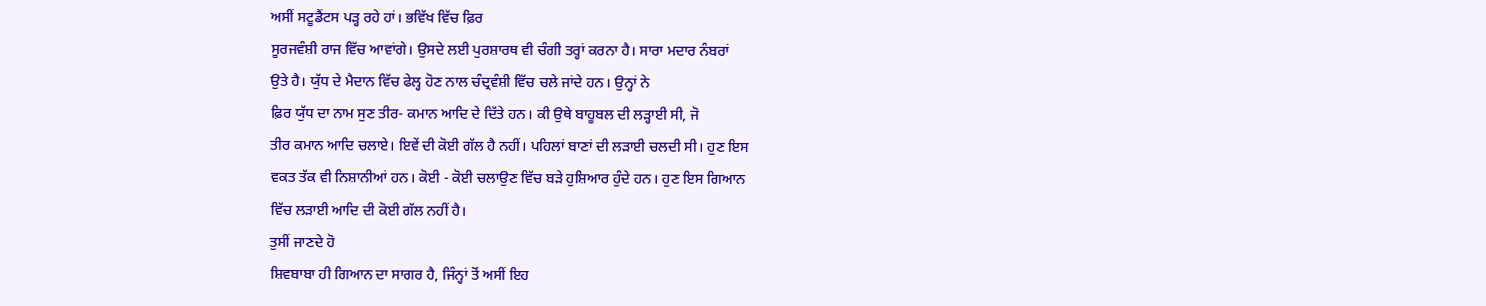ਅਸੀਂ ਸਟੂਡੈਂਟਸ ਪੜ੍ਹ ਰਹੇ ਹਾਂ। ਭਵਿੱਖ ਵਿੱਚ ਫ਼ਿਰ
ਸੂਰਜਵੰਸ਼ੀ ਰਾਜ ਵਿੱਚ ਆਵਾਂਗੇ। ਉਸਦੇ ਲਈ ਪੁਰਸ਼ਾਰਥ ਵੀ ਚੰਗੀ ਤਰ੍ਹਾਂ ਕਰਨਾ ਹੈ। ਸਾਰਾ ਮਦਾਰ ਨੰਬਰਾਂ
ਉਤੇ ਹੈ। ਯੁੱਧ ਦੇ ਮੈਦਾਨ ਵਿੱਚ ਫੇਲ੍ਹ ਹੋਣ ਨਾਲ ਚੰਦ੍ਰਵੰਸ਼ੀ ਵਿੱਚ ਚਲੇ ਜਾਂਦੇ ਹਨ। ਉਨ੍ਹਾਂ ਨੇ
ਫ਼ਿਰ ਯੁੱਧ ਦਾ ਨਾਮ ਸੁਣ ਤੀਰ- ਕਮਾਨ ਆਦਿ ਦੇ ਦਿੱਤੇ ਹਨ। ਕੀ ਉਥੇ ਬਾਹੂਬਲ ਦੀ ਲੜ੍ਹਾਈ ਸੀ, ਜੋ
ਤੀਰ ਕਮਾਨ ਆਦਿ ਚਲਾਏ। ਇਵੇਂ ਦੀ ਕੋਈ ਗੱਲ ਹੈ ਨਹੀਂ। ਪਹਿਲਾਂ ਬਾਣਾਂ ਦੀ ਲੜਾਈ ਚਲਦੀ ਸੀ। ਹੁਣ ਇਸ
ਵਕਤ ਤੱਕ ਵੀ ਨਿਸ਼ਾਨੀਆਂ ਹਨ। ਕੋਈ - ਕੋਈ ਚਲਾਉਣ ਵਿੱਚ ਬੜੇ ਹੁਸ਼ਿਆਰ ਹੁੰਦੇ ਹਨ। ਹੁਣ ਇਸ ਗਿਆਨ
ਵਿੱਚ ਲੜਾਈ ਆਦਿ ਦੀ ਕੋਈ ਗੱਲ ਨਹੀਂ ਹੈ।
ਤੁਸੀਂ ਜਾਣਦੇ ਹੋ
ਸ਼ਿਵਬਾਬਾ ਹੀ ਗਿਆਨ ਦਾ ਸਾਗਰ ਹੈ, ਜਿੰਨ੍ਹਾਂ ਤੋਂ ਅਸੀਂ ਇਹ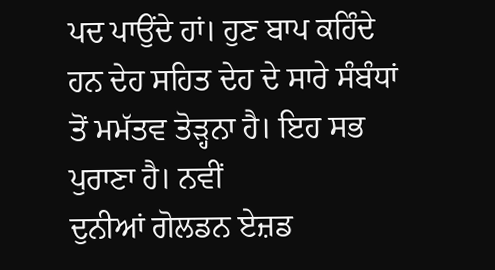ਪਦ ਪਾਉਂਦੇ ਹਾਂ। ਹੁਣ ਬਾਪ ਕਹਿੰਦੇ
ਹਨ ਦੇਹ ਸਹਿਤ ਦੇਹ ਦੇ ਸਾਰੇ ਸੰਬੰਧਾਂ ਤੋਂ ਮਮੱਤਵ ਤੋੜ੍ਹਨਾ ਹੈ। ਇਹ ਸਭ ਪੁਰਾਣਾ ਹੈ। ਨਵੀਂ
ਦੁਨੀਆਂ ਗੋਲਡਨ ਏਜ਼ਡ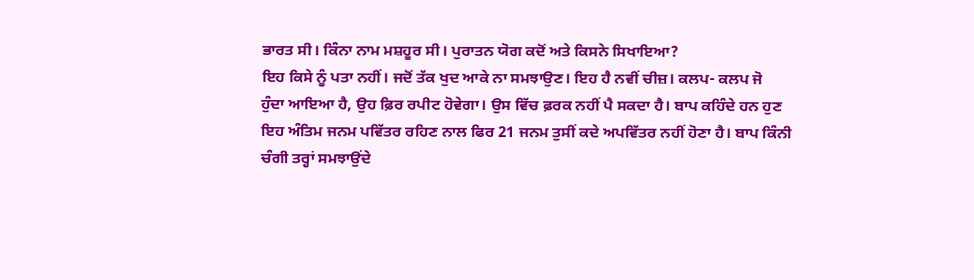ਭਾਰਤ ਸੀ। ਕਿੰਨਾ ਨਾਮ ਮਸ਼ਹੂਰ ਸੀ। ਪੁਰਾਤਨ ਯੋਗ ਕਦੋਂ ਅਤੇ ਕਿਸਨੇ ਸਿਖਾਇਆ?
ਇਹ ਕਿਸੇ ਨੂੰ ਪਤਾ ਨਹੀਂ। ਜਦੋਂ ਤੱਕ ਖੁਦ ਆਕੇ ਨਾ ਸਮਝਾਉਣ। ਇਹ ਹੈ ਨਵੀਂ ਚੀਜ਼। ਕਲਪ- ਕਲਪ ਜੋ
ਹੁੰਦਾ ਆਇਆ ਹੈ, ਉਹ ਫ਼ਿਰ ਰਪੀਟ ਹੋਵੇਗਾ। ਉਸ ਵਿੱਚ ਫ਼ਰਕ ਨਹੀਂ ਪੈ ਸਕਦਾ ਹੈ। ਬਾਪ ਕਹਿੰਦੇ ਹਨ ਹੁਣ
ਇਹ ਅੰਤਿਮ ਜਨਮ ਪਵਿੱਤਰ ਰਹਿਣ ਨਾਲ ਫਿਰ 21 ਜਨਮ ਤੁਸੀਂ ਕਦੇ ਅਪਵਿੱਤਰ ਨਹੀਂ ਹੋਣਾ ਹੈ। ਬਾਪ ਕਿੰਨੀ
ਚੰਗੀ ਤਰ੍ਹਾਂ ਸਮਝਾਉਂਦੇ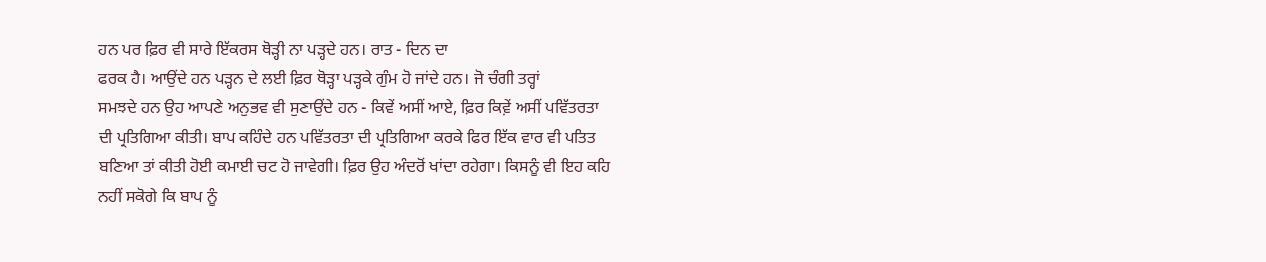ਹਨ ਪਰ ਫ਼ਿਰ ਵੀ ਸਾਰੇ ਇੱਕਰਸ ਥੋੜ੍ਹੀ ਨਾ ਪੜ੍ਹਦੇ ਹਨ। ਰਾਤ - ਦਿਨ ਦਾ
ਫਰਕ ਹੈ। ਆਉਂਦੇ ਹਨ ਪੜ੍ਹਨ ਦੇ ਲਈ ਫ਼ਿਰ ਥੋੜ੍ਹਾ ਪੜ੍ਹਕੇ ਗੁੰਮ ਹੋ ਜਾਂਦੇ ਹਨ। ਜੋ ਚੰਗੀ ਤਰ੍ਹਾਂ
ਸਮਝਦੇ ਹਨ ਉਹ ਆਪਣੇ ਅਨੁਭਵ ਵੀ ਸੁਣਾਉਂਦੇ ਹਨ - ਕਿਵੇਂ ਅਸੀਂ ਆਏ, ਫ਼ਿਰ ਕਿਵ਼ੇਂ ਅਸੀਂ ਪਵਿੱਤਰਤਾ
ਦੀ ਪ੍ਰਤਿਗਿਆ ਕੀਤੀ। ਬਾਪ ਕਹਿੰਦੇ ਹਨ ਪਵਿੱਤਰਤਾ ਦੀ ਪ੍ਰਤਿਗਿਆ ਕਰਕੇ ਫਿਰ ਇੱਕ ਵਾਰ ਵੀ ਪਤਿਤ
ਬਣਿਆ ਤਾਂ ਕੀਤੀ ਹੋਈ ਕਮਾਈ ਚਟ ਹੋ ਜਾਵੇਗੀ। ਫ਼ਿਰ ਉਹ ਅੰਦਰੋਂ ਖਾਂਦਾ ਰਹੇਗਾ। ਕਿਸਨੂੰ ਵੀ ਇਹ ਕਹਿ
ਨਹੀਂ ਸਕੋਗੇ ਕਿ ਬਾਪ ਨੂੰ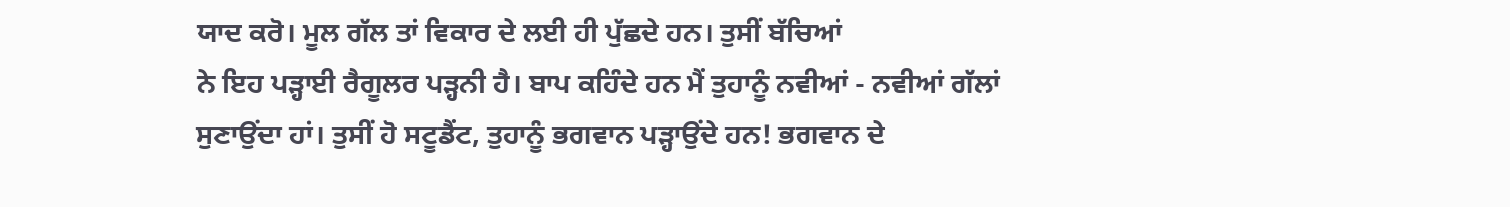ਯਾਦ ਕਰੋ। ਮੂਲ ਗੱਲ ਤਾਂ ਵਿਕਾਰ ਦੇ ਲਈ ਹੀ ਪੁੱਛਦੇ ਹਨ। ਤੁਸੀਂ ਬੱਚਿਆਂ
ਨੇ ਇਹ ਪੜ੍ਹਾਈ ਰੈਗੂਲਰ ਪੜ੍ਹਨੀ ਹੈ। ਬਾਪ ਕਹਿੰਦੇ ਹਨ ਮੈਂ ਤੁਹਾਨੂੰ ਨਵੀਆਂ - ਨਵੀਆਂ ਗੱਲਾਂ
ਸੁਣਾਉਂਦਾ ਹਾਂ। ਤੁਸੀਂ ਹੋ ਸਟੂਡੈਂਟ, ਤੁਹਾਨੂੰ ਭਗਵਾਨ ਪੜ੍ਹਾਉਂਦੇ ਹਨ! ਭਗਵਾਨ ਦੇ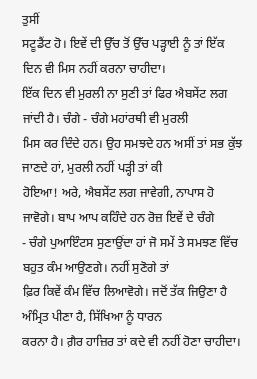ਤੁਸੀਂ
ਸਟੂਡੈਂਟ ਹੋ। ਇਵੇਂ ਦੀ ਉੱਚ ਤੋਂ ਉੱਚ ਪੜ੍ਹਾਈ ਨੂੰ ਤਾਂ ਇੱਕ ਦਿਨ ਵੀ ਮਿਸ ਨਹੀਂ ਕਰਨਾ ਚਾਹੀਦਾ।
ਇੱਕ ਦਿਨ ਵੀ ਮੁਰਲੀ ਨਾ ਸੁਣੀ ਤਾਂ ਫਿਰ ਐਬਸੇਂਟ ਲਗ ਜਾਂਦੀ ਹੈ। ਚੰਗੇ - ਚੰਗੇ ਮਹਾਂਰਥੀ ਵੀ ਮੁਰਲੀ
ਮਿਸ ਕਰ ਦਿੰਦੇ ਹਨ। ਉਹ ਸਮਝਦੇ ਹਨ ਅਸੀਂ ਤਾਂ ਸਭ ਕੁੱਝ ਜਾਣਦੇ ਹਾਂ, ਮੁਰਲੀ ਨਹੀਂ ਪੜ੍ਹੀ ਤਾਂ ਕੀ
ਹੋਇਆ! ਅਰੇ, ਐਬਸੇਂਟ ਲਗ ਜਾਵੇਗੀ, ਨਾਪਾਸ ਹੋ ਜਾਵੋਗੇ। ਬਾਪ ਆਪ ਕਹਿੰਦੇ ਹਨ ਰੋਜ਼ ਇਵੇਂ ਦੇ ਚੰਗੇ
- ਚੰਗੇ ਪੁਆਇੰਟਸ ਸੁਣਾਉਂਦਾ ਹਾਂ ਜੋ ਸਮੇਂ ਤੇ ਸਮਝਣ ਵਿੱਚ ਬਹੁਤ ਕੰਮ ਆਉਣਗੇ। ਨਹੀਂ ਸੁਣੋਗੇ ਤਾਂ
ਫ਼ਿਰ ਕਿਵੇਂ ਕੰਮ ਵਿੱਚ ਲਿਆਵੋਗੇ। ਜਦੋਂ ਤੱਕ ਜਿਉਣਾ ਹੈ ਅੰਮ੍ਰਿਤ ਪੀਣਾ ਹੈ, ਸਿੱਖਿਆ ਨੂੰ ਧਾਰਨ
ਕਰਨਾ ਹੈ। ਗ਼ੈਰ ਹਾਜ਼ਿਰ ਤਾਂ ਕਦੇ ਵੀ ਨਹੀਂ ਹੋਣਾ ਚਾਹੀਦਾ।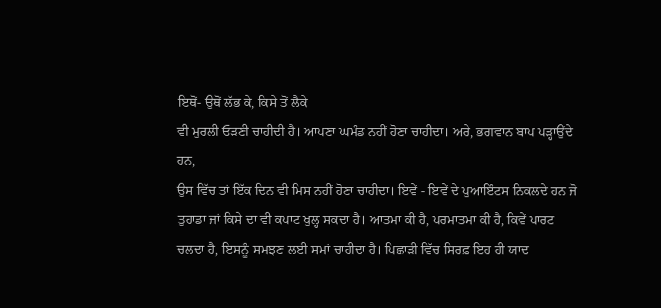ਇਥੋਂ- ਉਥੋਂ ਲੱਭ ਕੇ, ਕਿਸੇ ਤੋਂ ਲੈਕੇ
ਵੀ ਮੁਰਲੀ ਓੜਣੀ ਚਾਹੀਦੀ ਹੈ। ਆਪਣਾ ਘਮੰਡ ਨਹੀਂ ਹੋਣਾ ਚਾਹੀਦਾ। ਅਰੇ, ਭਗਵਾਨ ਬਾਪ ਪੜ੍ਹਾਉਂਦੇ ਹਨ,
ਉਸ ਵਿੱਚ ਤਾਂ ਇੱਕ ਦਿਨ ਵੀ ਮਿਸ ਨਹੀਂ ਹੋਣਾ ਚਾਹੀਦਾ। ਇਵੇਂ - ਇਵੇਂ ਦੇ ਪੁਆਇੰਟਸ ਨਿਕਲਦੇ ਹਨ ਜੋ
ਤੁਹਾਡਾ ਜਾਂ ਕਿਸੇ ਦਾ ਵੀ ਕਪਾਟ ਖੁਲ੍ਹ ਸਕਦਾ ਹੈ। ਆਤਮਾ ਕੀ ਹੈ, ਪਰਮਾਤਮਾ ਕੀ ਹੈ, ਕਿਵੇਂ ਪਾਰਟ
ਚਲਦਾ ਹੈ, ਇਸਨੂੰ ਸਮਝਣ ਲਈ ਸਮਾਂ ਚਾਹੀਦਾ ਹੈ। ਪਿਛਾੜੀ ਵਿੱਚ ਸਿਰਫ਼ ਇਹ ਹੀ ਯਾਦ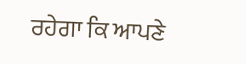ਰਹੇਗਾ ਕਿ ਆਪਣੇ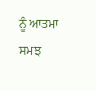ਨੂੰ ਆਤਮਾ ਸਮਝ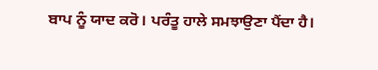ਬਾਪ ਨੂੰ ਯਾਦ ਕਰੋ। ਪਰੰਤੂ ਹਾਲੇ ਸਮਝਾਉਣਾ ਪੈਂਦਾ ਹੈ।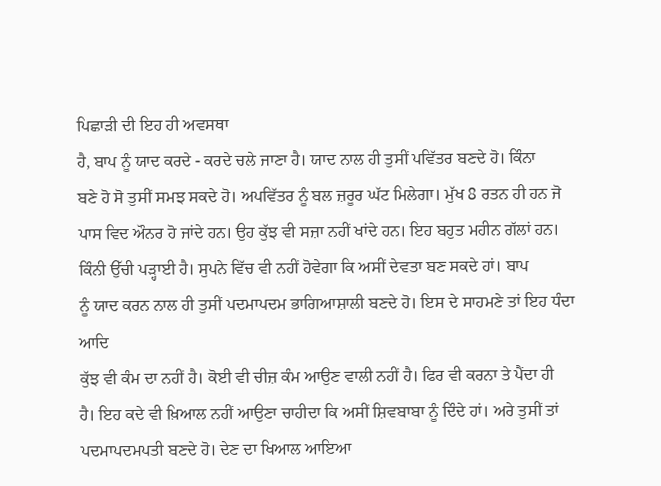ਪਿਛਾੜੀ ਦੀ ਇਹ ਹੀ ਅਵਸਥਾ
ਹੈ, ਬਾਪ ਨੂੰ ਯਾਦ ਕਰਦੇ - ਕਰਦੇ ਚਲੇ ਜਾਣਾ ਹੈ। ਯਾਦ ਨਾਲ ਹੀ ਤੁਸੀਂ ਪਵਿੱਤਰ ਬਣਦੇ ਹੋ। ਕਿੰਨਾ
ਬਣੇ ਹੋ ਸੋ ਤੁਸੀਂ ਸਮਝ ਸਕਦੇ ਹੋ। ਅਪਵਿੱਤਰ ਨੂੰ ਬਲ ਜ਼ਰੂਰ ਘੱਟ ਮਿਲੇਗਾ। ਮੁੱਖ 8 ਰਤਨ ਹੀ ਹਨ ਜੋ
ਪਾਸ ਵਿਦ ਔਨਰ ਹੋ ਜਾਂਦੇ ਹਨ। ਉਹ ਕੁੱਝ ਵੀ ਸਜ਼ਾ ਨਹੀਂ ਖਾਂਦੇ ਹਨ। ਇਹ ਬਹੁਤ ਮਹੀਨ ਗੱਲਾਂ ਹਨ।
ਕਿੰਨੀ ਉੱਚੀ ਪੜ੍ਹਾਈ ਹੈ। ਸੁਪਨੇ ਵਿੱਚ ਵੀ ਨਹੀਂ ਹੋਵੇਗਾ ਕਿ ਅਸੀਂ ਦੇਵਤਾ ਬਣ ਸਕਦੇ ਹਾਂ। ਬਾਪ
ਨੂੰ ਯਾਦ ਕਰਨ ਨਾਲ ਹੀ ਤੁਸੀਂ ਪਦਮਾਪਦਮ ਭਾਗਿਆਸ਼ਾਲੀ ਬਣਦੇ ਹੋ। ਇਸ ਦੇ ਸਾਹਮਣੇ ਤਾਂ ਇਹ ਧੰਦਾ ਆਦਿ
ਕੁੱਝ ਵੀ ਕੰਮ ਦਾ ਨਹੀਂ ਹੈ। ਕੋਈ ਵੀ ਚੀਜ਼ ਕੰਮ ਆਉਣ ਵਾਲੀ ਨਹੀਂ ਹੈ। ਫਿਰ ਵੀ ਕਰਨਾ ਤੇ ਪੈਂਦਾ ਹੀ
ਹੈ। ਇਹ ਕਦੇ ਵੀ ਖ਼ਿਆਲ ਨਹੀਂ ਆਉਣਾ ਚਾਹੀਦਾ ਕਿ ਅਸੀਂ ਸ਼ਿਵਬਾਬਾ ਨੂੰ ਦਿੰਦੇ ਹਾਂ। ਅਰੇ ਤੁਸੀਂ ਤਾਂ
ਪਦਮਾਪਦਮਪਤੀ ਬਣਦੇ ਹੋ। ਦੇਣ ਦਾ ਖਿਆਲ ਆਇਆ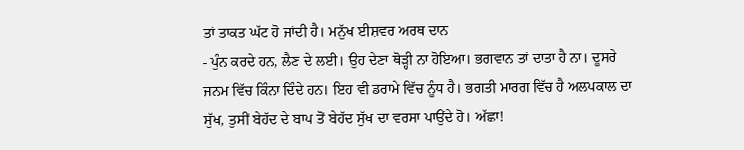ਤਾਂ ਤਾਕਤ ਘੱਟ ਹੋ ਜਾਂਦੀ ਹੈ। ਮਨੁੱਖ ਈਸ਼ਵਰ ਅਰਥ ਦਾਨ
- ਪੁੰਨ ਕਰਦੇ ਹਨ, ਲੈਣ ਦੇ ਲਈ। ਉਹ ਦੇਣਾ ਥੋੜ੍ਹੀ ਨਾ ਹੋਇਆ। ਭਗਵਾਨ ਤਾਂ ਦਾਤਾ ਹੈ ਨਾ। ਦੂਸਰੇ
ਜਨਮ ਵਿੱਚ ਕਿੰਨਾ ਦਿੰਦੇ ਹਨ। ਇਹ ਵੀ ਡਰਾਮੇ ਵਿੱਚ ਨੂੰਧ ਹੈ। ਭਗਤੀ ਮਾਰਗ ਵਿੱਚ ਹੈ ਅਲਪਕਾਲ ਦਾ
ਸੁੱਖ, ਤੁਸੀਂ ਬੇਹੱਦ ਦੇ ਬਾਪ ਤੋਂ ਬੇਹੱਦ ਸੁੱਖ ਦਾ ਵਰਸਾ ਪਾਉਂਦੇ ਹੋ। ਅੱਛਾ!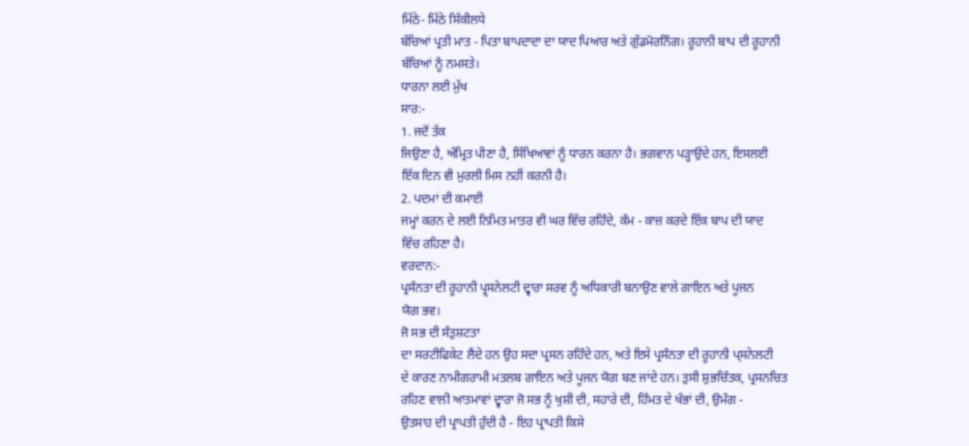ਮਿੱਠੇ- ਮਿੱਠੇ ਸਿੱਕੀਲਧੇ
ਬੱਚਿਆਂ ਪ੍ਰਤੀ ਮਾਤ - ਪਿਤਾ ਬਾਪਦਾਦਾ ਦਾ ਯਾਦ ਪਿਆਰ ਅਤੇ ਗੁੱਡਮੋਰਨਿੰਗ। ਰੂਹਾਨੀ ਬਾਪ ਦੀ ਰੂਹਾਨੀ
ਬੱਚਿਆਂ ਨੂੰ ਨਮਸਤੇ।
ਧਾਰਨਾ ਲਈ ਮੁੱਖ
ਸਾਰ:-
1. ਜਦੋਂ ਤੱਕ
ਜਿਉਣਾ ਹੈ, ਅੰਮ੍ਰਿਤ ਪੀਣਾ ਹੈ, ਸਿੱਖਿਆਵਾਂ ਨੂੰ ਧਾਰਨ ਕਰਨਾ ਹੈ। ਭਗਵਾਨ ਪੜ੍ਹਾਉਂਦੇ ਹਨ, ਇਸਲਈ
ਇੱਕ ਦਿਨ ਵੀ ਮੁਰਲੀ ਮਿਸ ਨਹੀਂ ਕਰਨੀ ਹੈ।
2. ਪਦਮਾਂ ਦੀ ਕਮਾਈ
ਜਮ੍ਹਾਂ ਕਰਨ ਦੇ ਲਈ ਨਿਮਿਤ ਮਾਤਰ ਵੀ ਘਰ ਵਿੱਚ ਰਹਿੰਦੇ, ਕੰਮ - ਕਾਜ਼ ਕਰਦੇ ਇੱਕ ਬਾਪ ਦੀ ਯਾਦ
ਵਿੱਚ ਰਹਿਣਾ ਹੈ।
ਵਰਦਾਨ:-
ਪ੍ਰਸੰਨਤਾ ਦੀ ਰੂਹਾਨੀ ਪ੍ਰ੍ਸਨੇਲਟੀ ਦ੍ਵਾਰਾ ਸਰਵ ਨੂੰ ਅਧਿਕਾਰੀ ਬਨਾਉਣ ਵਾਲੇ ਗਾਇਨ ਅਤੇ ਪੂਜਨ
ਯੋਗ ਭਵ।
ਜੋ ਸਭ ਦੀ ਸੰਤੁਸ਼ਟਤਾ
ਦਾ ਸਰਟੀਫਿਕੇਟ ਲੈਂਦੇ ਹਨ ਉਹ ਸਦਾ ਪ੍ਰਸਨ ਰਹਿੰਦੇ ਹਨ, ਅਤੇ ਇਸੇ ਪ੍ਰਸੰਨਤਾ ਦੀ ਰੂਹਾਨੀ ਪ੍ਸਨੇਲਟੀ
ਦੇ ਕਾਰਣ ਨਾਮੀਗਰਾਮੀ ਮਤਲਬ ਗਾਇਨ ਅਤੇ ਪੂਜਨ ਯੋਗ ਬਣ ਜਾਂਦੇ ਹਨ। ਤੁਸੀ ਸ਼ੁਭਚਿੰਤਕ, ਪ੍ਰਸਨਚਿਤ
ਰਹਿਣ ਵਾਲੀ ਆਤਮਾਵਾਂ ਦ੍ਵਾਰਾ ਜੋ ਸਭ ਨੂੰ ਖੁਸ਼ੀ ਦੀ, ਸਹਾਰੇ ਦੀ, ਹਿੰਮਤ ਦੇ ਖੰਭਾਂ ਦੀ, ਉਮੰਗ -
ਉਤਸਾਹ ਦੀ ਪ੍ਰਾਪਤੀ ਹੁੰਦੀ ਹੈ - ਇਹ ਪ੍ਰਾਪਤੀ ਕਿਸੇ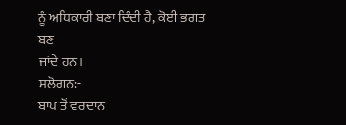ਨੂੰ ਅਧਿਕਾਰੀ ਬਣਾ ਦਿੰਦੀ ਹੈ, ਕੋਈ ਭਗਤ ਬਣ
ਜਾਂਦੇ ਹਨ।
ਸਲੋਗਨ:-
ਬਾਪ ਤੋਂ ਵਰਦਾਨ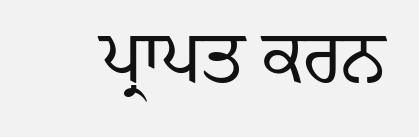ਪ੍ਰਾਪਤ ਕਰਨ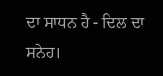ਦਾ ਸਾਧਨ ਹੈ - ਦਿਲ ਦਾ ਸਨੇਹ।